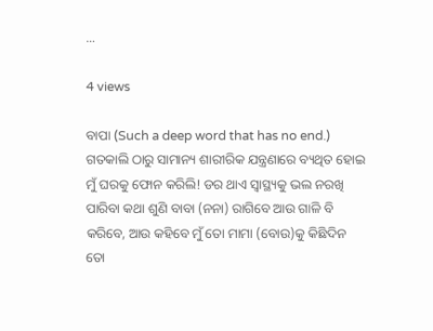...

4 views

ବାପା (Such a deep word that has no end.)
ଗତକାଲି ଠାରୁ ସାମାନ୍ୟ ଶାରୀରିକ ଯନ୍ତ୍ରଣାରେ ବ୍ୟଥିତ ହୋଇ ମୁଁ ଘରକୁ ଫୋନ କରିଲି! ଡର ଥାଏ ସ୍ୱାସ୍ଥ୍ୟକୁ ଭଲ ନରଖି ପାରିବା କଥା ଶୁଣି ବାବା (ନନା) ରାଗିବେ ଆଉ ଗାଳି ବି କରିବେ, ଆଉ କହିବେ ମୁଁ ତୋ ମାମା (ବୋଉ)କୁ କିଛିଦିନ ତୋ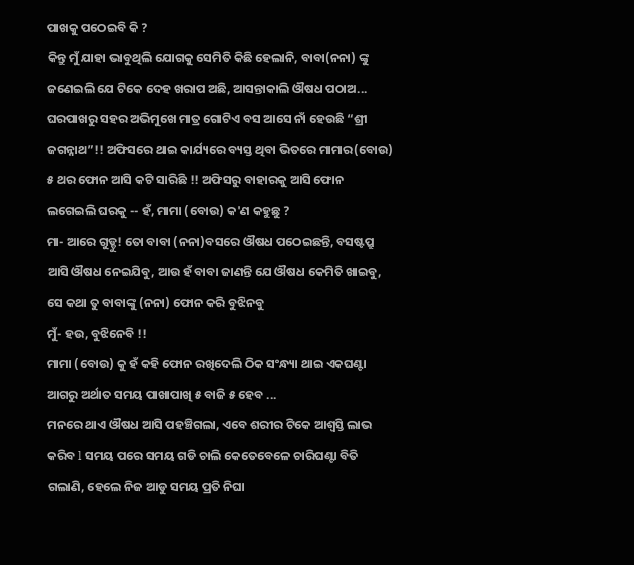ପାଖକୁ ପଠେଇବି କି ?
କିନ୍ତୁ ମୁଁ ଯାହା ଭାବୁଥିଲି ଯୋଗକୁ ସେମିତି କିଛି ହେଲାନି, ବାବା(ନନା) ଙ୍କୁ ଜଣେଇଲି ଯେ ଟିକେ ଦେହ ଖରାପ ଅଛି, ଆସନ୍ତାକାଲି ଔଷଧ ପଠାଅ... ଘରପାଖରୁ ସହର ଅଭିମୁଖେ ମାତ୍ର ଗୋଟିଏ ବସ ଆସେ ନାଁ ହେଉଛି “ଶ୍ରୀ ଜଗନ୍ନାଥ”!! ଅଫିସରେ ଥାଇ କାର୍ଯ୍ୟରେ ବ୍ୟସ୍ତ ଥିବା ଭିତରେ ମାମାର(ବୋଉ) ୫ ଥର ଫୋନ ଆସି କଟି ସାରିଛି !! ଅଫିସରୁ ବାହାରକୁ ଆସି ଫୋନ ଲଗେଇଲି ଘରକୁ -- ହଁ, ମାମା (ବୋଉ) କ'ଣ କହୁଛୁ ?
ମା- ଆରେ ଗୁଡ୍ଡୁ! ତୋ ବାବା (ନନା)ବସରେ ଔଷଧ ପଠେଇଛନ୍ତି, ବସଷ୍ଟପ୍ରୁ ଆସି ଔଷଧ ନେଇଯିବୁ, ଆଉ ହଁ ବାବା ଜାଣନ୍ତି ଯେ ଔଷଧ କେମିତି ଖାଇବୁ, ସେ କଥା ତୁ ବାବାଙ୍କୁ (ନନା) ଫୋନ କରି ବୁଝିନବୁ
ମୁଁ- ହଉ, ବୁଝିନେବି !!
ମାମା (ବୋଉ) କୁ ହଁ କହି ଫୋନ ରଖିଦେଲି ଠିକ ସଂନ୍ଧ୍ୟା ଥାଇ ଏକଘଣ୍ଟା ଆଗରୁ ଅର୍ଥାତ ସମୟ ପାଖାପାଖି ୫ ବାଜି ୫ ହେବ ...
ମନରେ ଥାଏ ଔଷଧ ଆସି ପହଞ୍ଚିଗଲା, ଏବେ ଶରୀର ଟିକେ ଆଶ୍ବସ୍ତି ଲାଭ କରିବ l ସମୟ ପରେ ସମୟ ଗଡି ଚାଲି କେତେବେଳେ ଚାରିଘଣ୍ଟା ବିତି ଗଲାଣି, ହେଲେ ନିଜ ଆଡୁ ସମୟ ପ୍ରତି ନିଘା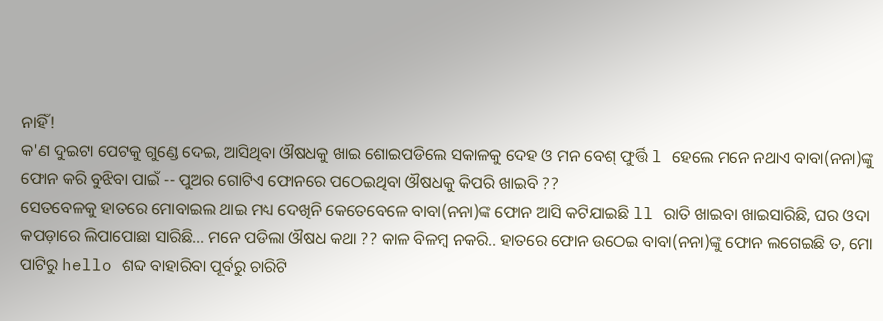ନାହିଁ!
କ'ଣ ଦୁଇଟା ପେଟକୁ ଗୁଣ୍ଡେ ଦେଇ, ଆସିଥିବା ଔଷଧକୁ ଖାଇ ଶୋଇପଡିଲେ ସକାଳକୁ ଦେହ ଓ ମନ ବେଶ୍ ଫୁର୍ତ୍ତି l ହେଲେ ମନେ ନଥାଏ ବାବା(ନନା)ଙ୍କୁ ଫୋନ କରି ବୁଝିବା ପାଇଁ -- ପୁଅର ଗୋଟିଏ ଫୋନରେ ପଠେଇଥିବା ଔଷଧକୁ କିପରି ଖାଇବି ??
ସେତବେଳକୁ ହାତରେ ମୋବାଇଲ ଥାଇ ମଧ୍ୟ ଦେଖିନି କେତେବେଳେ ବାବା(ନନା)ଙ୍କ ଫୋନ ଆସି କଟିଯାଇଛି ll ରାତି ଖାଇବା ଖାଇସାରିଛି, ଘର ଓଦା କପଡ଼ାରେ ଲିପାପୋଛା ସାରିଛି... ମନେ ପଡିଲା ଔଷଧ କଥା ?? କାଳ ବିଳମ୍ବ ନକରି.. ହାତରେ ଫୋନ ଉଠେଇ ବାବା(ନନା)ଙ୍କୁ ଫୋନ ଲଗେଇଛି ତ, ମୋ ପାଟିରୁ hello ଶବ୍ଦ ବାହାରିବା ପୂର୍ବରୁ ଚାରିଟି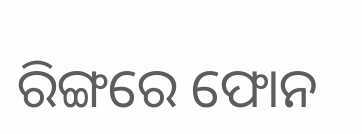ରିଙ୍ଗରେ ଫୋନ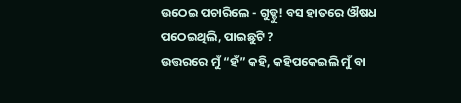ଉଠେଇ ପଚାରିଲେ - ଗୁଡ୍ଡୁ! ବସ ହାତରେ ଔଷଧ ପଠେଇଥିଲି, ପାଇଛୁଟି ?
ଉତ୍ତରରେ ମୁଁ “ହଁ” କହି, କହିପକେଇଲି ମୁଁ ବା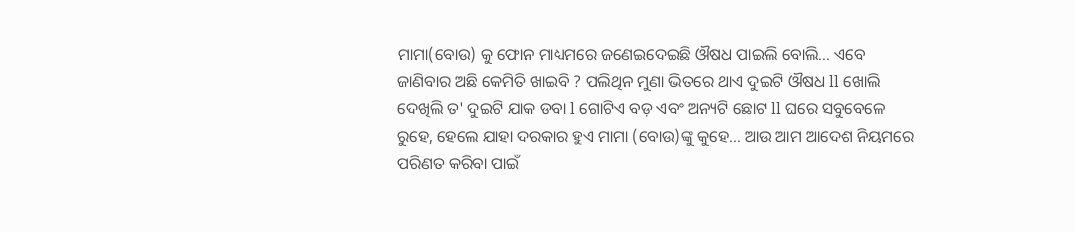ମାମା(ବୋଉ) କୁ ଫୋନ ମାଧ୍ୟମରେ ଜଣେଇଦେଇଛି ଔଷଧ ପାଇଲି ବୋଲି... ଏବେ ଜାଣିବାର ଅଛି କେମିତି ଖାଇବି ? ପଲିଥିନ ମୁଣା ଭିତରେ ଥାଏ ଦୁଇଟି ଔଷଧ ll ଖୋଲି ଦେଖିଲି ତ' ଦୁଇଟି ଯାକ ଡବା l ଗୋଟିଏ ବଡ଼ ଏବଂ ଅନ୍ୟଟି ଛୋଟ ll ଘରେ ସବୁବେଳେ ରୁହେ, ହେଲେ ଯାହା ଦରକାର ହୁଏ ମାମା (ବୋଉ)ଙ୍କୁ କୁହେ... ଆଉ ଆମ ଆଦେଶ ନିୟମରେ ପରିଣତ କରିବା ପାଇଁ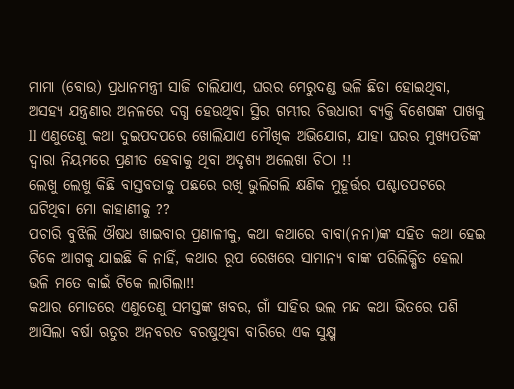ମାମା (ବୋଉ) ପ୍ରଧାନମନ୍ତ୍ରୀ ସାଜି ଚାଲିଯାଏ, ଘରର ମେରୁଦଣ୍ଡ ଭଳି ଛିଡା ହୋଇଥିବା, ଅସହ୍ୟ ଯନ୍ତ୍ରଣାର ଅନଳରେ ଦଗ୍ଧ ହେଉଥିବା ସ୍ଥିର ଗମ୍ଭୀର ଚିତ୍ତଧାରୀ ବ୍ୟକ୍ତି ବିଶେଷଙ୍କ ପାଖକୁ ll ଏଣୁତେଣୁ କଥା ଦୁଇପଦପରେ ଖୋଲିଯାଏ ମୌଖିକ ଅଭିଯୋଗ, ଯାହା ଘରର ମୁଖ୍ୟପତିଙ୍କ ଦ୍ୱାରା ନିୟମରେ ପ୍ରଣୀତ ହେବାକୁ ଥିବା ଅଦୃଶ୍ୟ ଅଲେଖା ଚିଠା !!
ଲେଖୁ ଲେଖୁ କିଛି ବାସ୍ତବତାକୁ ପଛରେ ରଖି ଭୁଲିଗଲି କ୍ଷଣିକ ମୁହୂର୍ତ୍ତର ପଶ୍ଚାତପଟରେ ଘଟିଥିବା ମୋ କାହାଣୀକୁ ??
ପଚାରି ବୁଝିଲି ଔଷଧ ଖାଇବାର ପ୍ରଣାଳୀକୁ, କଥା କଥାରେ ବାବା(ନନା)ଙ୍କ ସହିତ କଥା ହେଇ ଟିକେ ଆଗକୁ ଯାଇଛି କି ନାହିଁ, କଥାର ରୂପ ରେଖରେ ସାମାନ୍ୟ ବାଙ୍କ ପରିଲିକ୍ଷିତ ହେଲା ଭଳି ମତେ କାଇଁ ଟିକେ ଲାଗିଲା!!
କଥାର ମୋଡରେ ଏଣୁତେଣୁ ସମସ୍ତଙ୍କ ଖବର, ଗାଁ ସାହିର ଭଲ ମନ୍ଦ କଥା ଭିତରେ ପଶି ଆସିଲା ବର୍ଷା ଋତୁର ଅନବରତ ବରଷୁଥିବା ବାରିରେ ଏକ ସୁକ୍ଷ୍ମ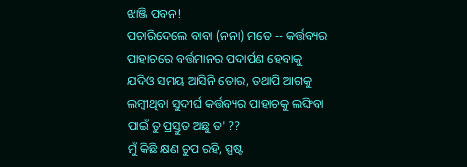ଝାଞ୍ଜି ପବନ!
ପଚାରିଦେଲେ ବାବା (ନନା) ମତେ -- କର୍ତ୍ତବ୍ୟର ପାହାଚରେ ବର୍ତ୍ତମାନର ପଦାର୍ପଣ ହେବାକୁ ଯଦିଓ ସମୟ ଆସିନି ତୋର, ତଥାପି ଆଗକୁ ଲମ୍ବୀଥିବା ସୁଦୀର୍ଘ କର୍ତ୍ତବ୍ୟର ପାହାଚକୁ ଲଙ୍ଘିବା ପାଇଁ ତୁ ପ୍ରସ୍ତୁତ ଅଛୁ ତ' ??
ମୁଁ କିଛି କ୍ଷଣ ଚୁପ ରହି, ସ୍ପଷ୍ଟ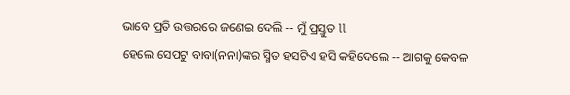ଭାବେ ପ୍ରତି ଉତ୍ତରରେ ଜଣେଇ ଦେଲି -- ମୁଁ ପ୍ରସ୍ତୁତ ll
ହେଲେ ସେପଟୁ ବାବା(ନନା)ଙ୍କର ସ୍ମିତ ହସଟିଏ ହସି କହିଦେଲେ -- ଆଗକୁ କେବଳ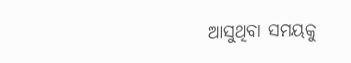ଆସୁଥିବା ସମୟକୁ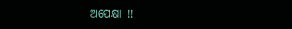ଅପେକ୍ଷା !!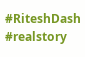#RiteshDash #realstory